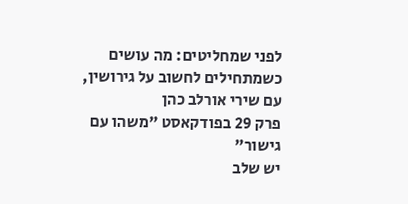לפני שמחליטים: מה עושים כשמתחילים לחשוב על גירושין, עם שירי אורלב כהן
פרק 29 בפודקאסט "משהו עם גישור"
יש שלב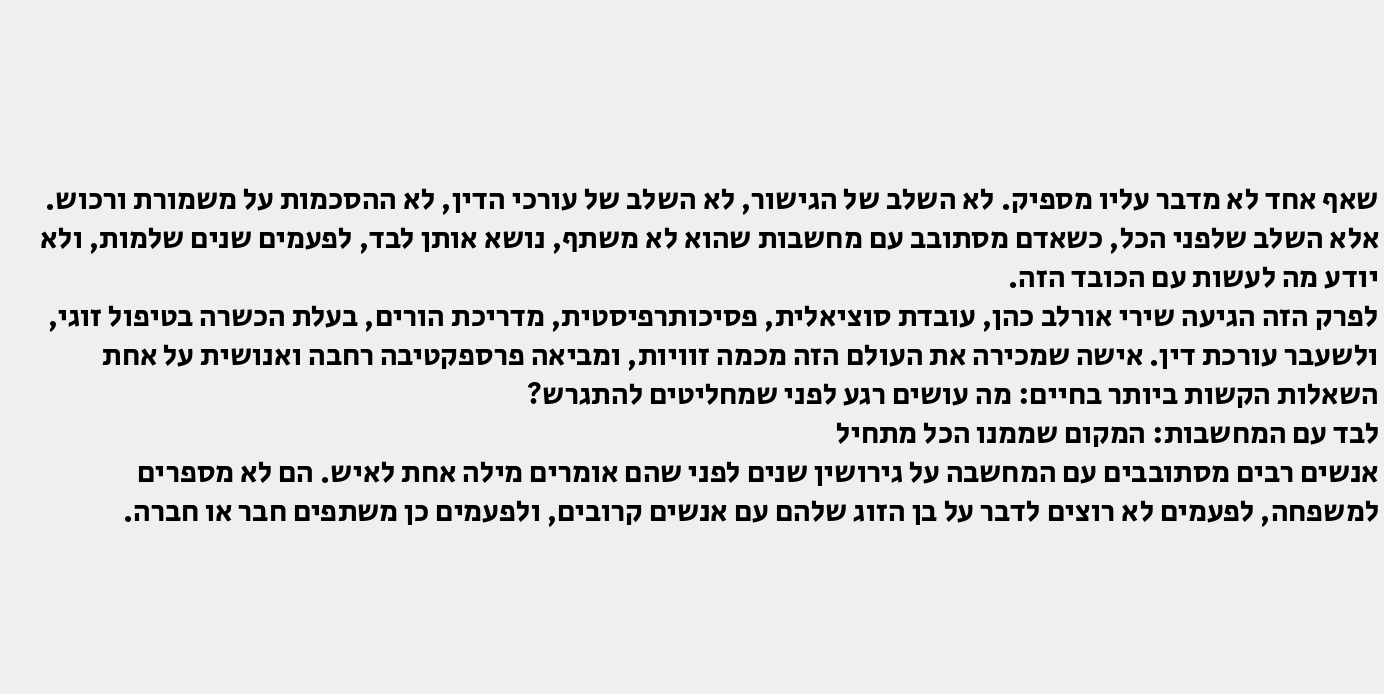שאף אחד לא מדבר עליו מספיק. לא השלב של הגישור, לא השלב של עורכי הדין, לא ההסכמות על משמורת ורכוש. אלא השלב שלפני הכל, כשאדם מסתובב עם מחשבות שהוא לא משתף, נושא אותן לבד, לפעמים שנים שלמות, ולא יודע מה לעשות עם הכובד הזה.
לפרק הזה הגיעה שירי אורלב כהן, עובדת סוציאלית, פסיכותרפיסטית, מדריכת הורים, בעלת הכשרה בטיפול זוגי, ולשעבר עורכת דין. אישה שמכירה את העולם הזה מכמה זוויות, ומביאה פרספקטיבה רחבה ואנושית על אחת השאלות הקשות ביותר בחיים: מה עושים רגע לפני שמחליטים להתגרש?
לבד עם המחשבות: המקום שממנו הכל מתחיל
אנשים רבים מסתובבים עם המחשבה על גירושין שנים לפני שהם אומרים מילה אחת לאיש. הם לא מספרים למשפחה, לפעמים לא רוצים לדבר על בן הזוג שלהם עם אנשים קרובים, ולפעמים כן משתפים חבר או חברה.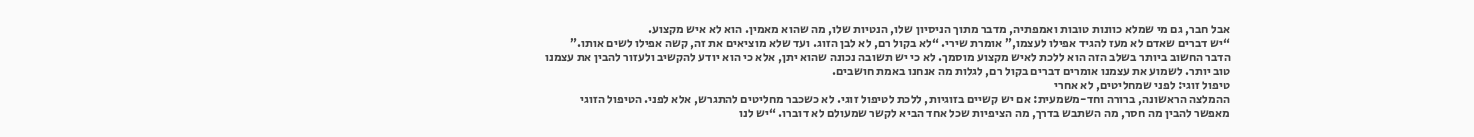אבל חבר, גם מי שמלא כוונות טובות ואמפתיה, מדבר מתוך הניסיון שלו, הנטיות שלו, מה שהוא מאמין. הוא לא איש מקצוע.
“יש דברים שאדם לא מעז להגיד אפילו לעצמו,” אומרת שירי. “לא בקול רם, לא לבן הזוג. ועד שלא מוציאים את זה, קשה אפילו לשים אותו.”
הדבר החשוב ביותר בשלב הזה הוא ללכת לאיש מקצוע מוסמך. לא כי יש תשובה נכונה שהוא יתן, אלא כי הוא יודע להקשיב ולעזור להבין את עצמנו טוב יותר. לשמוע את עצמנו אומרים דברים בקול רם, לגלות מה אנחנו באמת חושבים.
טיפול זוגי: לפני שמחליטים, לא אחרי
ההמלצה הראשונה, ברורה וחד-משמעית: אם יש קשיים בזוגיות, ללכת לטיפול זוגי. לא כשכבר מחליטים להתגרש, אלא לפני. הטיפול הזוגי מאפשר להבין מה חסר, מה השתבש בדרך, מה הציפיות שכל אחד הביא לקשר שמעולם לא דוברו. “יש לנו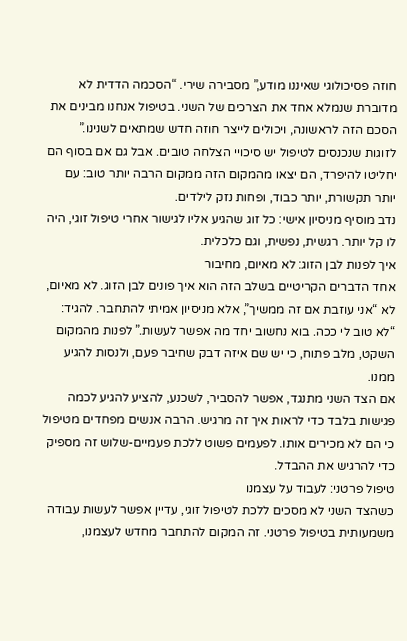חוזה פסיכולוגי שאיננו מודע,” מסבירה שירי. “הסכמה הדדית לא מדוברת שנמלא אחד את הצרכים של השני. בטיפול אנחנו מבינים את הסכם הזה לראשונה, ויכולים לייצר חוזה חדש שמתאים לשנינו.”
לזוגות שנכנסים לטיפול יש סיכויי הצלחה טובים. אבל גם אם בסוף הם יחליטו להיפרד, הם יצאו מהמקום הזה ממקום הרבה יותר טוב: עם יותר תקשורת, יותר כבוד, ופחות נזק לילדים.
נדב מוסיף מניסיון אישי: כל זוג שהגיע אליו לגישור אחרי טיפול זוגי, היה לו קל יותר. רגשית, נפשית, וגם כלכלית.
איך לפנות לבן הזוג: לא מאיום, מחיבור
אחד הדברים הקריטיים בשלב הזה הוא איך פונים לבן הזוג. לא מאיום, לא “אני עוזבת אם זה ממשיך”, אלא מניסיון אמיתי להתחבר. להגיד: “לא טוב לי ככה. בוא נחשוב יחד מה אפשר לעשות.” לפנות מהמקום השקט, מלב פתוח, כי יש שם איזה דבק שחיבר פעם, ולנסות להגיע ממנו.
אם הצד השני מתנגד, אפשר להסביר, לשכנע, להציע להגיע לכמה פגישות בלבד כדי לראות איך זה מרגיש. הרבה אנשים מפחדים מטיפול כי הם לא מכירים אותו. לפעמים פשוט ללכת פעמיים-שלוש זה מספיק כדי להרגיש את ההבדל.
טיפול פרטני: לעבוד על עצמנו
כשהצד השני לא מסכים ללכת לטיפול זוגי, עדיין אפשר לעשות עבודה משמעותית בטיפול פרטני. זה המקום להתחבר מחדש לעצמנו,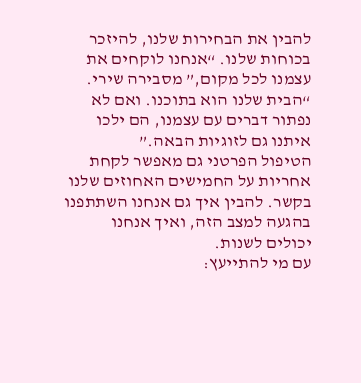להבין את הבחירות שלנו, להיזכר בכוחות שלנו. “אנחנו לוקחים את עצמנו לכל מקום,” מסבירה שירי. “הבית שלנו הוא בתוכנו. ואם לא נפתור דברים עם עצמנו, הם ילכו איתנו גם לזוגיות הבאה.”
הטיפול הפרטני גם מאפשר לקחת אחריות על החמישים האחוזים שלנו בקשר. להבין איך גם אנחנו השתתפנו בהגעה למצב הזה, ואיך אנחנו יכולים לשנות.
עם מי להתייעץ: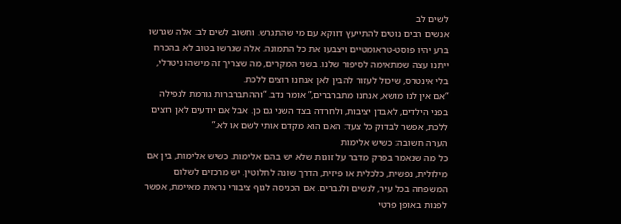לשים לב
אנשים רבים נוטים להתייעץ דווקא עם מי שהתגרש. וחשוב לשים לב: אלה שגרשו ברע יהיו פוסט-טראומטיים ויצבעו את כל התמונה. אלה שגרשו בטוב לא בהכרח ייתנו עצה שמתאימה לסיפור שלנו. בשני המקרים, מה שצריך זה מישהו ניטרלי, בלי אינטרס, שיכול לעזור להבין לאן אנחנו רוצים ללכת.
“אם אין לנו מושא, אנחנו מתברברים,” אומר נדב. “וההתברברות גורמת לנפילה בפני הילדים, לאבדן יציבות, ולחרדה בצד השני גם כן. אבל אם יודעים לאן רוצים ללכת, אפשר לבדוק כל צעד: האם הוא מקדם אותי לשם או לא.”
הערה חשובה: כשיש אלימות
כל מה שנאמר בפרק מדבר על זוגות שלא יש בהם אלימות. כשיש אלימות, בין אם מילולית, נפשית, כלכלית או פיזית, הדרך שונה לחלוטין. יש מרכזים לשלום המשפחה בכל עיר, לנשים ולגברים. אם הכניסה לגוף ציבורי נראית מאיימת, אפשר לפנות באופן פרטי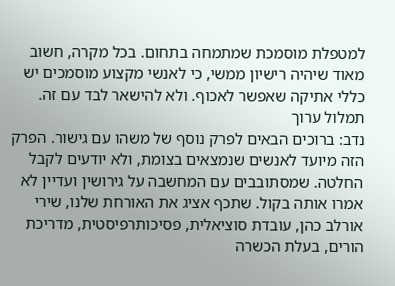למטפלת מוסמכת שמתמחה בתחום. בכל מקרה, חשוב מאוד שיהיה רישיון ממשי, כי לאנשי מקצוע מוסמכים יש כללי אתיקה שאפשר לאכוף. ולא להישאר לבד עם זה.
תמלול ערוך
נדב: ברוכים הבאים לפרק נוסף של משהו עם גישור. הפרק הזה מיועד לאנשים שנמצאים בצומת, ולא יודעים לקבל החלטה. שמסתובבים עם המחשבה על גירושין ועדיין לא אמרו אותה בקול. שתכף אציג את האורחת שלנו, שירי אורלב כהן, עובדת סוציאלית, פסיכותרפיסטית, מדריכת הורים, בעלת הכשרה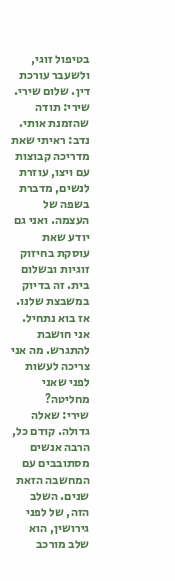בטיפול זוגי, ולשעבר עורכת דין. שלום שירי.
שירי: תודה שהזמנת אותי.
נדב: ראיתי שאת מדריכה קבוצות עם ויצו, עוזרת לנשים, מדברת בשפה של העצמה. ואני גם יודע שאת עוסקת בחיזוק זוגיות ובשלום בית. זה בדיוק במשבצת שלנו. אז בוא נתחיל. אני חושבת להתגרש. מה אני צריכה לעשות לפני שאני מחליטה?
שירי: שאלה גדולה. קודם כל, הרבה אנשים מסתובבים עם המחשבה הזאת שנים. השלב הזה, של לפני גירושין, הוא שלב מורכב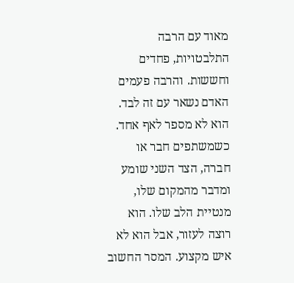מאוד עם הרבה התלבטויות, פחדים וחששות. והרבה פעמים האדם נשאר עם זה לבד. הוא לא מספר לאף אחד. כשמשתפים חבר או חברה, הצד השני שומע ומדבר מהמקום שלו, מנטיית הלב שלו. הוא רוצה לעזור, אבל הוא לא איש מקצוע. המסר החשוב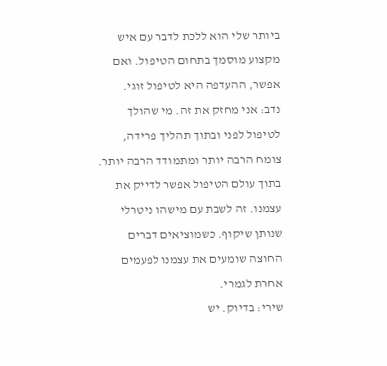ביותר שלי הוא ללכת לדבר עם איש מקצוע מוסמך בתחום הטיפול. ואם אפשר, ההעדפה היא לטיפול זוגי.
נדב: אני מחזק את זה. מי שהולך לטיפול לפני ובתוך תהליך פרידה, צומח הרבה יותר ומתמודד הרבה יותר. בתוך עולם הטיפול אפשר לדייק את עצמנו. זה לשבת עם מישהו ניטרלי שנותן שיקוף. כשמוציאים דברים החוצה שומעים את עצמנו לפעמים אחרת לגמרי.
שירי: בדיוק. יש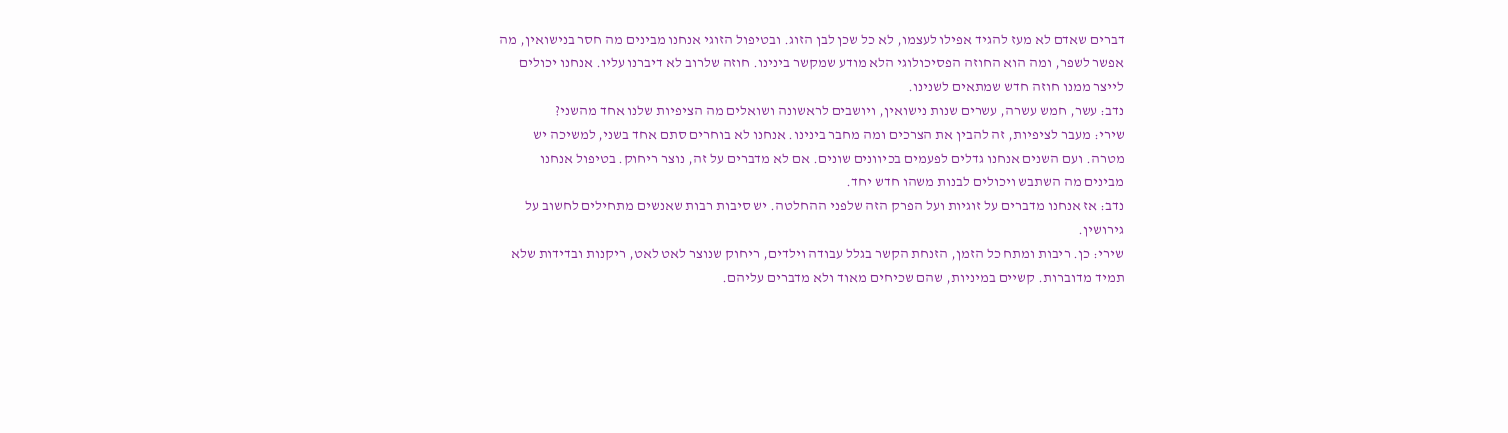דברים שאדם לא מעז להגיד אפילו לעצמו, לא כל שכן לבן הזוג. ובטיפול הזוגי אנחנו מבינים מה חסר בנישואין, מה אפשר לשפר, ומה הוא החוזה הפסיכולוגי הלא מודע שמקשר בינינו. חוזה שלרוב לא דיברנו עליו. אנחנו יכולים לייצר ממנו חוזה חדש שמתאים לשנינו.
נדב: עשר, חמש עשרה, עשרים שנות נישואין, ויושבים לראשונה ושואלים מה הציפיות שלנו אחד מהשני?
שירי: מעבר לציפיות, זה להבין את הצרכים ומה מחבר בינינו. אנחנו לא בוחרים סתם אחד בשני, למשיכה יש מטרה. ועם השנים אנחנו גדלים לפעמים בכיוונים שונים. אם לא מדברים על זה, נוצר ריחוק. בטיפול אנחנו מבינים מה השתבש ויכולים לבנות משהו חדש יחד.
נדב: אז אנחנו מדברים על זוגיות ועל הפרק הזה שלפני ההחלטה. יש סיבות רבות שאנשים מתחילים לחשוב על גירושין.
שירי: כן. ריבות ומתח כל הזמן, הזנחת הקשר בגלל עבודה וילדים, ריחוק שנוצר לאט לאט, ריקנות ובדידות שלא תמיד מדוברות. קשיים במיניות, שהם שכיחים מאוד ולא מדברים עליהם.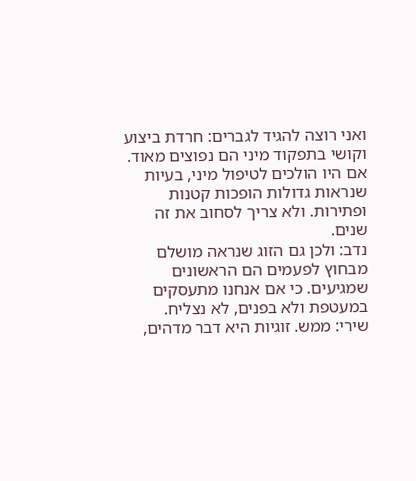ואני רוצה להגיד לגברים: חרדת ביצוע וקושי בתפקוד מיני הם נפוצים מאוד. אם היו הולכים לטיפול מיני, בעיות שנראות גדולות הופכות קטנות ופתירות. ולא צריך לסחוב את זה שנים.
נדב: ולכן גם הזוג שנראה מושלם מבחוץ לפעמים הם הראשונים שמגיעים. כי אם אנחנו מתעסקים במעטפת ולא בפנים, לא נצליח.
שירי: ממש. זוגיות היא דבר מדהים,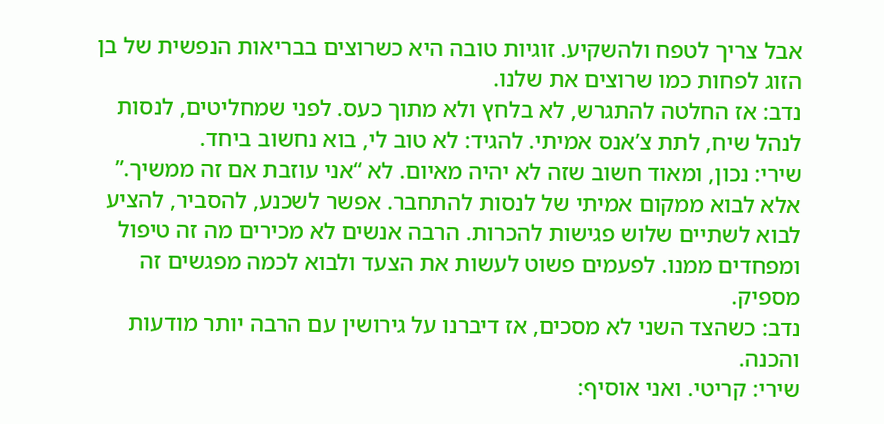אבל צריך לטפח ולהשקיע. זוגיות טובה היא כשרוצים בבריאות הנפשית של בן הזוג לפחות כמו שרוצים את שלנו.
נדב: אז החלטה להתגרש, לא בלחץ ולא מתוך כעס. לפני שמחליטים, לנסות לנהל שיח, לתת צ’אנס אמיתי. להגיד: לא טוב לי, בוא נחשוב ביחד.
שירי: נכון, ומאוד חשוב שזה לא יהיה מאיום. לא “אני עוזבת אם זה ממשיך.” אלא לבוא ממקום אמיתי של לנסות להתחבר. אפשר לשכנע, להסביר, להציע לבוא לשתיים שלוש פגישות להכרות. הרבה אנשים לא מכירים מה זה טיפול ומפחדים ממנו. לפעמים פשוט לעשות את הצעד ולבוא לכמה מפגשים זה מספיק.
נדב: כשהצד השני לא מסכים, אז דיברנו על גירושין עם הרבה יותר מודעות והכנה.
שירי: קריטי. ואני אוסיף: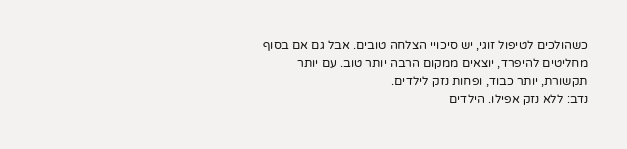כשהולכים לטיפול זוגי, יש סיכויי הצלחה טובים. אבל גם אם בסוף מחליטים להיפרד, יוצאים ממקום הרבה יותר טוב. עם יותר תקשורת, יותר כבוד, ופחות נזק לילדים.
נדב: ללא נזק אפילו. הילדים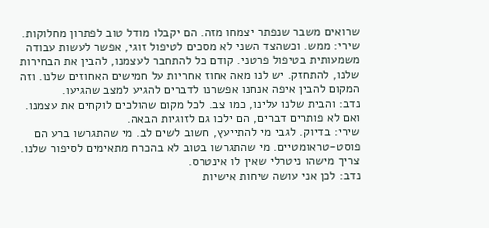שרואים משבר שנפתר יצמחו מזה. הם יקבלו מודל טוב לפתרון מחלוקות.
שירי: ממש. וכשהצד השני לא מסכים לטיפול זוגי, אפשר לעשות עבודה משמעותית בטיפול פרטני. קודם כל להתחבר לעצמנו, להבין את הבחירות שלנו, להתחזק. יש לנו מאה אחוז אחריות על חמישים האחוזים שלנו. וזה המקום להבין איפה אנחנו אפשרנו לדברים להגיע למצב שהגיעו.
נדב: והבית שלנו עלינו, כמו צב. לכל מקום שהולכים לוקחים את עצמנו. ואם לא פותרים דברים, הם ילכו גם לזוגיות הבאה.
שירי: בדיוק. לגבי מי להתייעץ, חשוב לשים לב. מי שהתגרשו ברע הם פוסט-טראומטיים. מי שהתגרשו בטוב לא בהכרח מתאימים לסיפור שלנו. צריך מישהו ניטרלי שאין לו אינטרס.
נדב: לכן אני עושה שיחות אישיות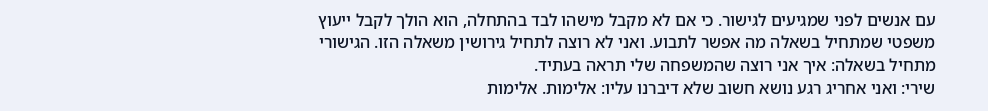עם אנשים לפני שמגיעים לגישור. כי אם לא מקבל מישהו לבד בהתחלה, הוא הולך לקבל ייעוץ משפטי שמתחיל בשאלה מה אפשר לתבוע. ואני לא רוצה לתחיל גירושין משאלה הזו. הגישורי מתחיל בשאלה: איך אני רוצה שהמשפחה שלי תראה בעתיד.
שירי: ואני אחריג רגע נושא חשוב שלא דיברנו עליו: אלימות. אלימות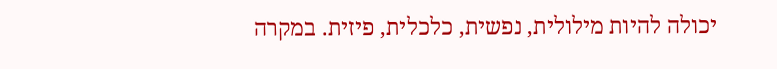יכולה להיות מילולית, נפשית, כלכלית, פיזית. במקרה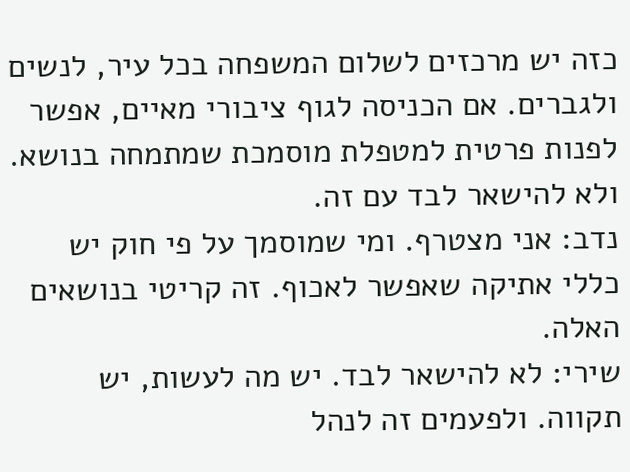כזה יש מרכזים לשלום המשפחה בכל עיר, לנשים ולגברים. אם הכניסה לגוף ציבורי מאיים, אפשר לפנות פרטית למטפלת מוסמכת שמתמחה בנושא. ולא להישאר לבד עם זה.
נדב: אני מצטרף. ומי שמוסמך על פי חוק יש כללי אתיקה שאפשר לאכוף. זה קריטי בנושאים האלה.
שירי: לא להישאר לבד. יש מה לעשות, יש תקווה. ולפעמים זה לנהל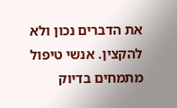את הדברים נכון ולא להקצין. אנשי טיפול מתמחים בדיוק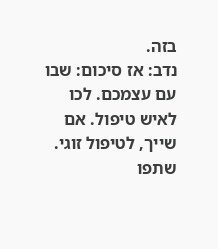בזה.
נדב: אז סיכום: שבו עם עצמכם. לכו לאיש טיפול. אם שייך, לטיפול זוגי. שתפו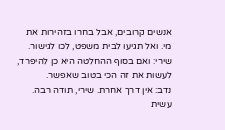אנשים קרובים, אבל בחרו בזהירות את מי. ואל תגיעו לבית משפט, לכו לגישור.
שירי: ואם בסוף ההחלטה היא כן להיפרד, לעשות את זה הכי בטוב שאפשר.
נדב: אין דרך אחרת. שירי, תודה רבה. עשית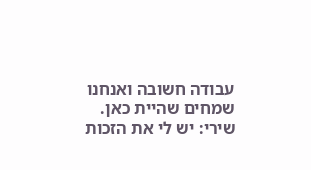עבודה חשובה ואנחנו שמחים שהיית כאן.
שירי: יש לי את הזכות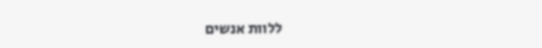ללוות אנשים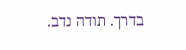בדרך. תודה נדב.